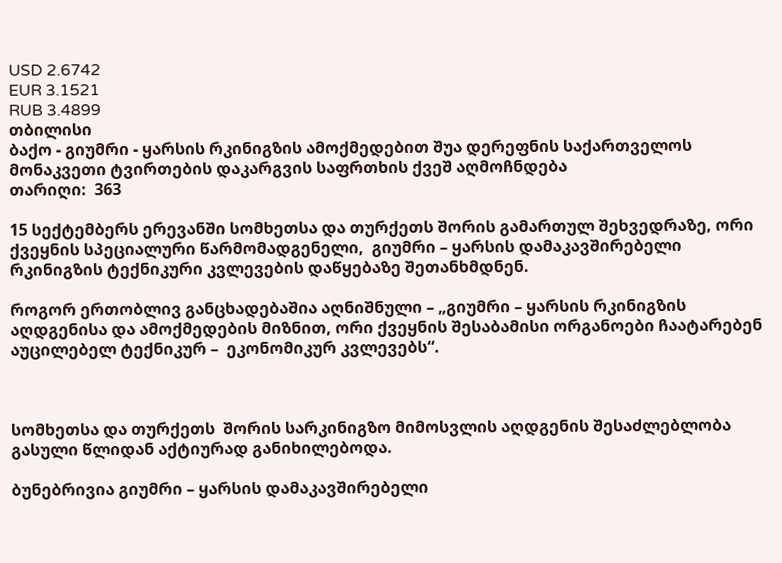USD 2.6742
EUR 3.1521
RUB 3.4899
თბილისი
ბაქო - გიუმრი - ყარსის რკინიგზის ამოქმედებით შუა დერეფნის საქართველოს მონაკვეთი ტვირთების დაკარგვის საფრთხის ქვეშ აღმოჩნდება
თარიღი:  363

15 სექტემბერს ერევანში სომხეთსა და თურქეთს შორის გამართულ შეხვედრაზე, ორი ქვეყნის სპეციალური წარმომადგენელი,  გიუმრი – ყარსის დამაკავშირებელი რკინიგზის ტექნიკური კვლევების დაწყებაზე შეთანხმდნენ.

როგორ ერთობლივ განცხადებაშია აღნიშნული – „გიუმრი – ყარსის რკინიგზის აღდგენისა და ამოქმედების მიზნით, ორი ქვეყნის შესაბამისი ორგანოები ჩაატარებენ აუცილებელ ტექნიკურ –  ეკონომიკურ კვლევებს“.



სომხეთსა და თურქეთს  შორის სარკინიგზო მიმოსვლის აღდგენის შესაძლებლობა გასული წლიდან აქტიურად განიხილებოდა.

ბუნებრივია გიუმრი – ყარსის დამაკავშირებელი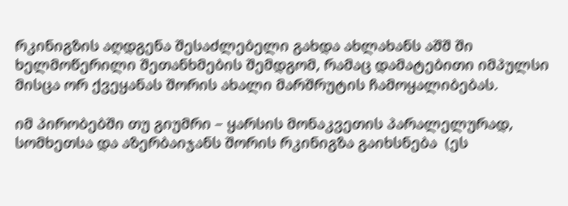რკინიგზის აღდგენა შესაძლებელი გახდა ახლახანს აშშ ში ხელმოწერილი შეთანხმების შემდგომ, რამაც დამატებითი იმპულსი მისცა ორ ქვეყანას შორის ახალი მარშრუტის ჩამოყალიბებას.

იმ პირობებში თუ გიუმრი – ყარსის მონაკვეთის პარალელურად,  სომხეთსა და აზერბაიჯანს შორის რკინიგზა გაიხსნება  (ეს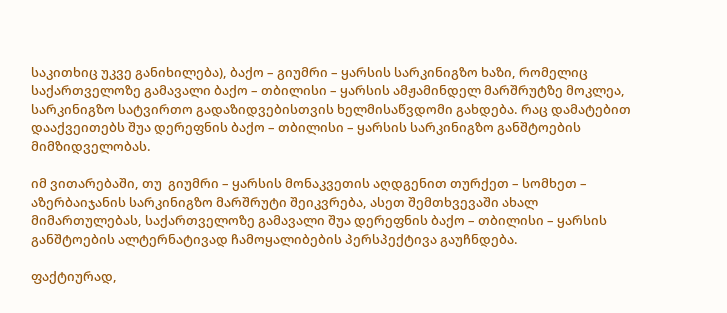საკითხიც უკვე განიხილება), ბაქო – გიუმრი – ყარსის სარკინიგზო ხაზი, რომელიც საქართველოზე გამავალი ბაქო – თბილისი – ყარსის ამჟამინდელ მარშრუტზე მოკლეა, სარკინიგზო სატვირთო გადაზიდვებისთვის ხელმისაწვდომი გახდება. რაც დამატებით დააქვეითებს შუა დერეფნის ბაქო – თბილისი – ყარსის სარკინიგზო განშტოების მიმზიდველობას.

იმ ვითარებაში, თუ  გიუმრი – ყარსის მონაკვეთის აღდგენით თურქეთ – სომხეთ – აზერბაიჯანის სარკინიგზო მარშრუტი შეიკვრება, ასეთ შემთხვევაში ახალ მიმართულებას, საქართველოზე გამავალი შუა დერეფნის ბაქო – თბილისი – ყარსის განშტოების ალტერნატივად ჩამოყალიბების პერსპექტივა გაუჩნდება.

ფაქტიურად,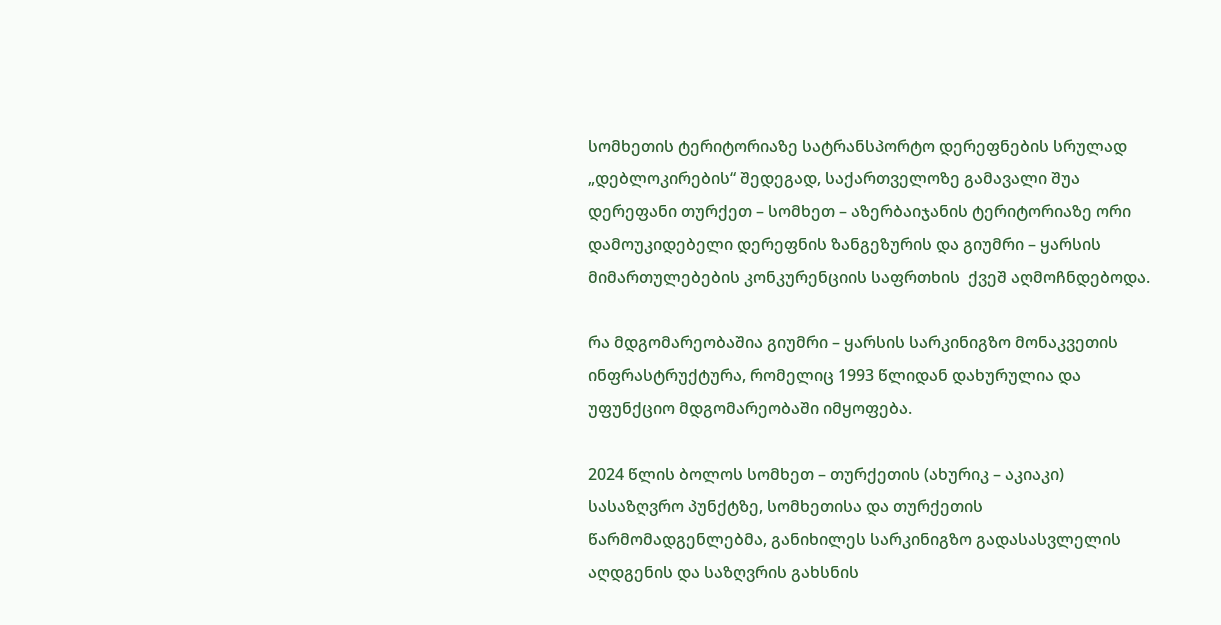სომხეთის ტერიტორიაზე სატრანსპორტო დერეფნების სრულად „დებლოკირების“ შედეგად, საქართველოზე გამავალი შუა დერეფანი თურქეთ – სომხეთ – აზერბაიჯანის ტერიტორიაზე ორი დამოუკიდებელი დერეფნის ზანგეზურის და გიუმრი – ყარსის მიმართულებების კონკურენციის საფრთხის  ქვეშ აღმოჩნდებოდა.

რა მდგომარეობაშია გიუმრი – ყარსის სარკინიგზო მონაკვეთის ინფრასტრუქტურა, რომელიც 1993 წლიდან დახურულია და უფუნქციო მდგომარეობაში იმყოფება.

2024 წლის ბოლოს სომხეთ – თურქეთის (ახურიკ – აკიაკი) სასაზღვრო პუნქტზე, სომხეთისა და თურქეთის წარმომადგენლებმა, განიხილეს სარკინიგზო გადასასვლელის აღდგენის და საზღვრის გახსნის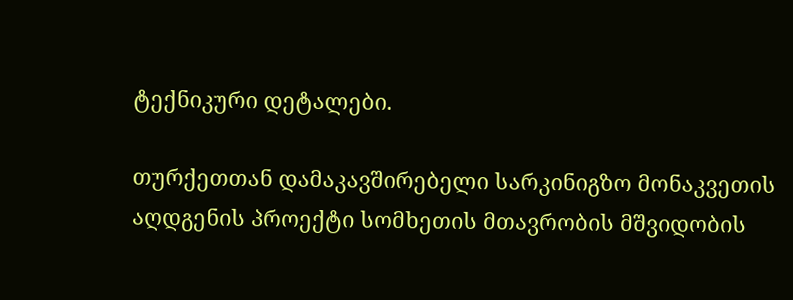ტექნიკური დეტალები.

თურქეთთან დამაკავშირებელი სარკინიგზო მონაკვეთის აღდგენის პროექტი სომხეთის მთავრობის მშვიდობის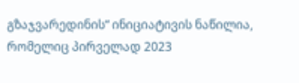გზაჯვარედინის“ ინიციატივის ნაწილია, რომელიც პირველად 2023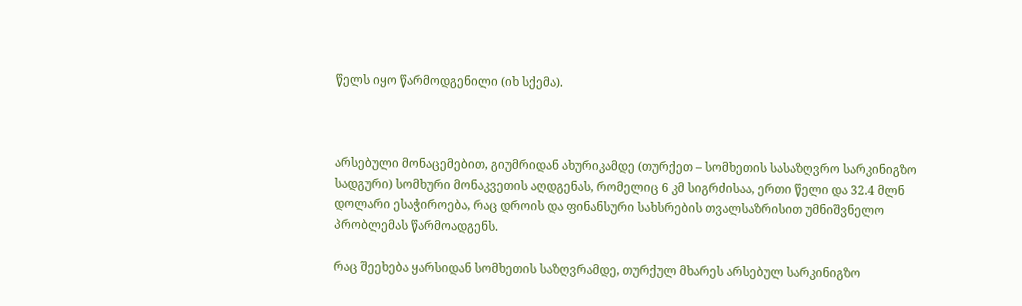წელს იყო წარმოდგენილი (იხ სქემა).



არსებული მონაცემებით, გიუმრიდან ახურიკამდე (თურქეთ – სომხეთის სასაზღვრო სარკინიგზო სადგური) სომხური მონაკვეთის აღდგენას, რომელიც 6 კმ სიგრძისაა, ერთი წელი და 32.4 მლნ დოლარი ესაჭიროება, რაც დროის და ფინანსური სახსრების თვალსაზრისით უმნიშვნელო პრობლემას წარმოადგენს.

რაც შეეხება ყარსიდან სომხეთის საზღვრამდე, თურქულ მხარეს არსებულ სარკინიგზო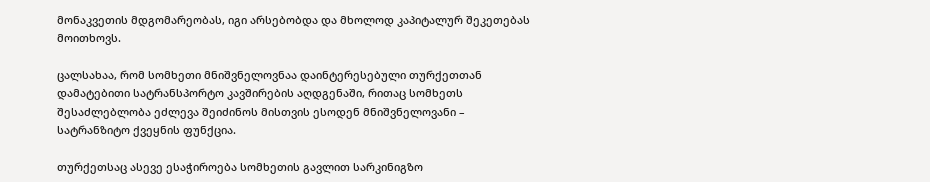მონაკვეთის მდგომარეობას, იგი არსებობდა და მხოლოდ კაპიტალურ შეკეთებას მოითხოვს.

ცალსახაა, რომ სომხეთი მნიშვნელოვნაა დაინტერესებული თურქეთთან დამატებითი სატრანსპორტო კავშირების აღდგენაში, რითაც სომხეთს შესაძლებლობა ეძლევა შეიძინოს მისთვის ესოდენ მნიშვნელოვანი – სატრანზიტო ქვეყნის ფუნქცია.

თურქეთსაც ასევე ესაჭიროება სომხეთის გავლით სარკინიგზო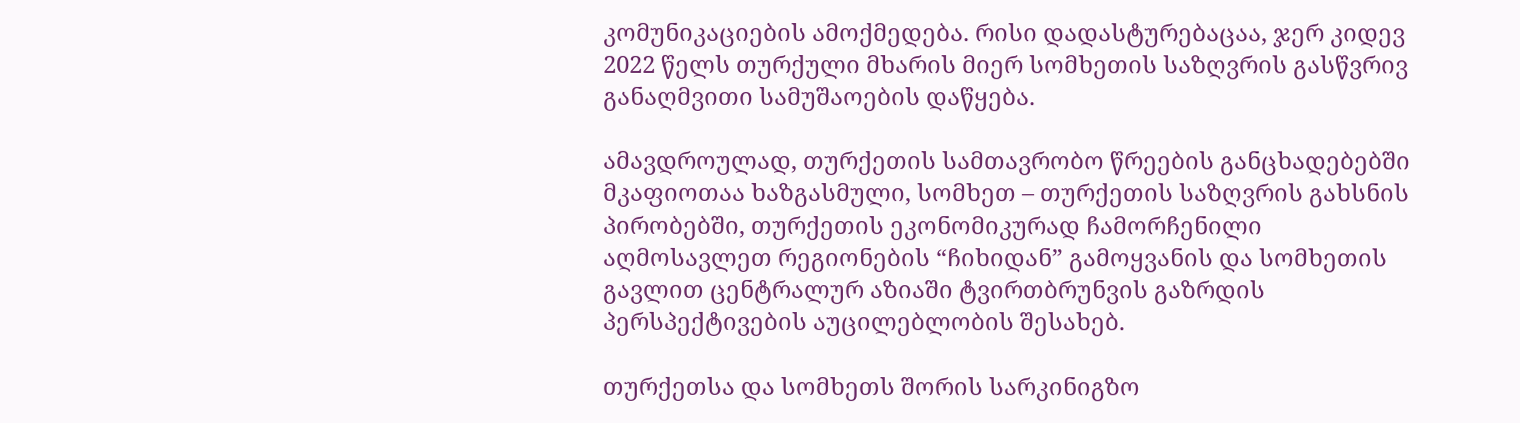კომუნიკაციების ამოქმედება. რისი დადასტურებაცაა, ჯერ კიდევ 2022 წელს თურქული მხარის მიერ სომხეთის საზღვრის გასწვრივ განაღმვითი სამუშაოების დაწყება.

ამავდროულად, თურქეთის სამთავრობო წრეების განცხადებებში მკაფიოთაა ხაზგასმული, სომხეთ – თურქეთის საზღვრის გახსნის პირობებში, თურქეთის ეკონომიკურად ჩამორჩენილი აღმოსავლეთ რეგიონების “ჩიხიდან” გამოყვანის და სომხეთის გავლით ცენტრალურ აზიაში ტვირთბრუნვის გაზრდის პერსპექტივების აუცილებლობის შესახებ.

თურქეთსა და სომხეთს შორის სარკინიგზო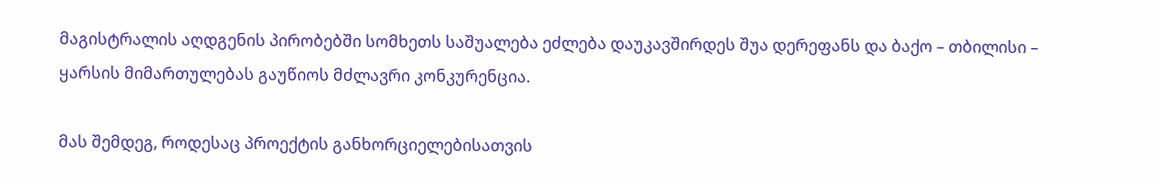მაგისტრალის აღდგენის პირობებში სომხეთს საშუალება ეძლება დაუკავშირდეს შუა დერეფანს და ბაქო – თბილისი – ყარსის მიმართულებას გაუწიოს მძლავრი კონკურენცია.

მას შემდეგ, როდესაც პროექტის განხორციელებისათვის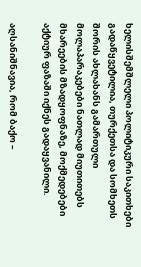ხელისშემშლელი პოლიტიკური საკითხები გადაწყვეტილია, თურქეთსა და სომხეთს შორის ახლახანს გამართული  მოლაპარაკებები ნათლად მიუთითებს მხარეების მზადყოფნაზე, მოქმედებები აქტიურ ფაზაში იქნეს გადაყვანილი.

აღსანიშნავია, რომ ბაქო –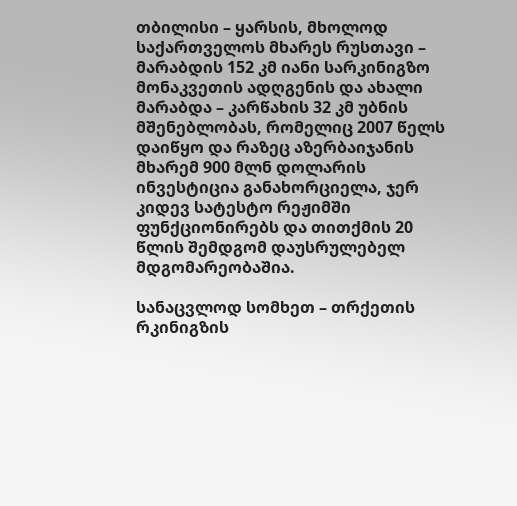თბილისი – ყარსის, მხოლოდ საქართველოს მხარეს რუსთავი – მარაბდის 152 კმ იანი სარკინიგზო მონაკვეთის ადღგენის და ახალი მარაბდა – კარწახის 32 კმ უბნის მშენებლობას, რომელიც 2007 წელს დაიწყო და რაზეც აზერბაიჯანის მხარემ 900 მლნ დოლარის ინვესტიცია განახორციელა, ჯერ კიდევ სატესტო რეჟიმში ფუნქციონირებს და თითქმის 20 წლის შემდგომ დაუსრულებელ მდგომარეობაშია.

სანაცვლოდ სომხეთ – თრქეთის რკინიგზის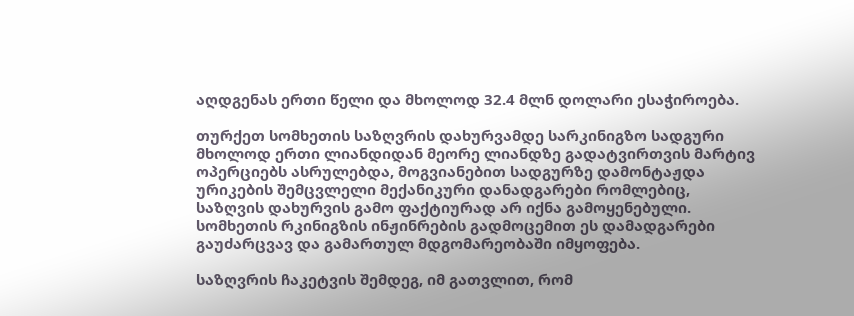აღდგენას ერთი წელი და მხოლოდ 32.4 მლნ დოლარი ესაჭიროება.

თურქეთ სომხეთის საზღვრის დახურვამდე სარკინიგზო სადგური მხოლოდ ერთი ლიანდიდან მეორე ლიანდზე გადატვირთვის მარტივ ოპერციებს ასრულებდა, მოგვიანებით სადგურზე დამონტაჟდა ურიკების შემცვლელი მექანიკური დანადგარები რომლებიც, საზღვის დახურვის გამო ფაქტიურად არ იქნა გამოყენებული. სომხეთის რკინიგზის ინჟინრების გადმოცემით ეს დამადგარები გაუძარცვავ და გამართულ მდგომარეობაში იმყოფება.

საზღვრის ჩაკეტვის შემდეგ, იმ გათვლით, რომ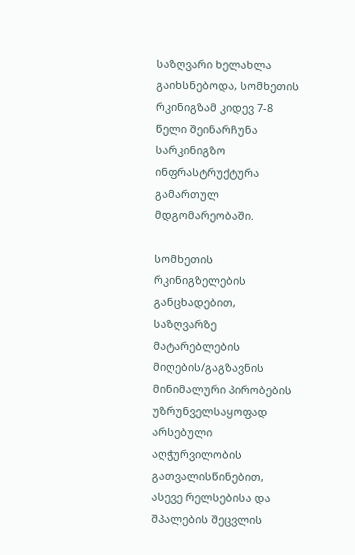საზღვარი ხელახლა გაიხსნებოდა, სომხეთის რკინიგზამ კიდევ 7-8 წელი შეინარჩუნა სარკინიგზო ინფრასტრუქტურა გამართულ მდგომარეობაში.

სომხეთის რკინიგზელების განცხადებით, საზღვარზე მატარებლების მიღების/გაგზავნის მინიმალური პირობების უზრუნველსაყოფად არსებული აღჭურვილობის გათვალისწინებით, ასევე რელსებისა და შპალების შეცვლის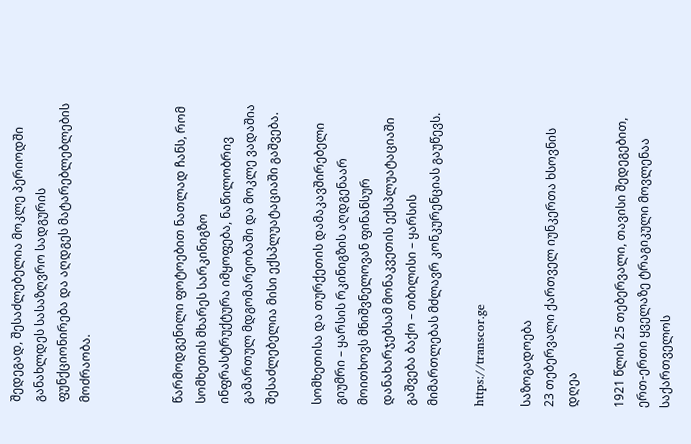შედეგად, შესაძლებელია მოკლე პერიოდში განახლდეს სასაზღვრო სადგურის ფუნქციონირება და აღდგეს მატარებლებლების მოძრაობა.



წარმოდგენილი ფოტოებით ნათლად ჩანს, რომ სომხეთის მხარეს სარკინიგზო ინფრასტრუქტურა იმყოფება, ნაწილობრივ გამართულ მდგომარეობაში და მოკლე ვადაშია შესაძლებელია მისი ექსპლუატაციაში გაშვება.

სომხეთისა და თურქეთის დამაკავშირებელი გიუმრი – ყარსის რკინიგზის აღდგენაარ მოითხოვს მნიშვნელოვან ფინანსურ დანახარჯებსამ მონაკვეთის ექსპლუატაციაში გაშვება ბაქო – თბილისი – ყარსის მიმართლებას მძლავრ კონკურენციას გაუწევს.

https://transcor.ge

საზოგადოება
23 თებერვალი ქართველ იუნკერთა ხსოვნის დღეა

1921 წლის 25 თებერვალი, თავისი შედეგებით, ერთ-ერთი ყველაზე ტრაგიკული მოვლენაა საქართველოს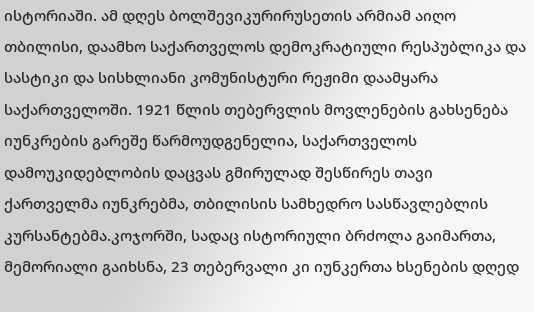ისტორიაში. ამ დღეს ბოლშევიკურირუსეთის არმიამ აიღო თბილისი, დაამხო საქართველოს დემოკრატიული რესპუბლიკა და სასტიკი და სისხლიანი კომუნისტური რეჟიმი დაამყარა საქართველოში. 1921 წლის თებერვლის მოვლენების გახსენება იუნკრების გარეშე წარმოუდგენელია, საქართველოს დამოუკიდებლობის დაცვას გმირულად შესწირეს თავი ქართველმა იუნკრებმა, თბილისის სამხედრო სასწავლებლის კურსანტებმა.კოჯორში, სადაც ისტორიული ბრძოლა გაიმართა, მემორიალი გაიხსნა, 23 თებერვალი კი იუნკერთა ხსენების დღედ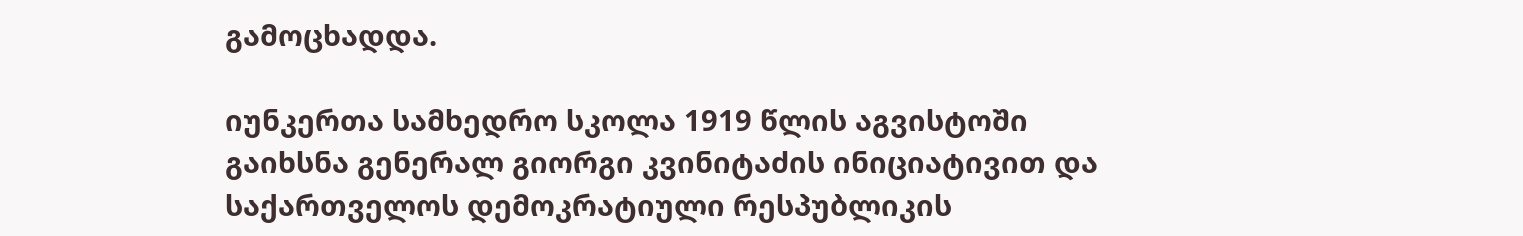გამოცხადდა.

იუნკერთა სამხედრო სკოლა 1919 წლის აგვისტოში გაიხსნა გენერალ გიორგი კვინიტაძის ინიციატივით და საქართველოს დემოკრატიული რესპუბლიკის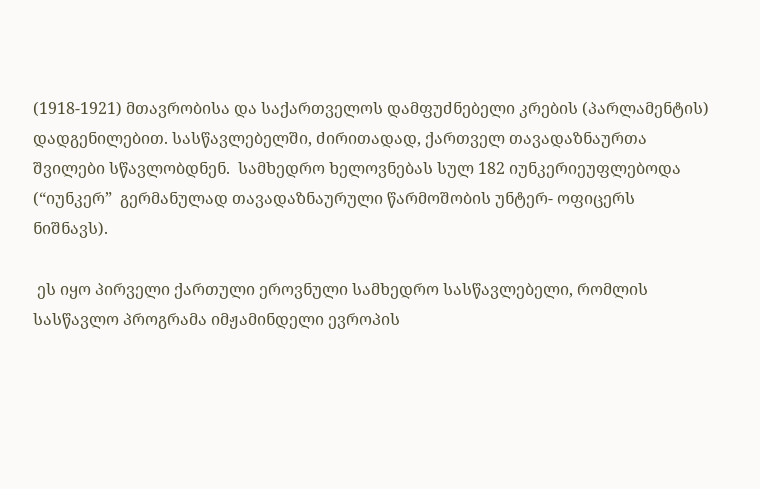(1918-1921) მთავრობისა და საქართველოს დამფუძნებელი კრების (პარლამენტის) დადგენილებით. სასწავლებელში, ძირითადად, ქართველ თავადაზნაურთა შვილები სწავლობდნენ.  სამხედრო ხელოვნებას სულ 182 იუნკერიეუფლებოდა (“იუნკერ”  გერმანულად თავადაზნაურული წარმოშობის უნტერ- ოფიცერს ნიშნავს).

 ეს იყო პირველი ქართული ეროვნული სამხედრო სასწავლებელი, რომლის სასწავლო პროგრამა იმჟამინდელი ევროპის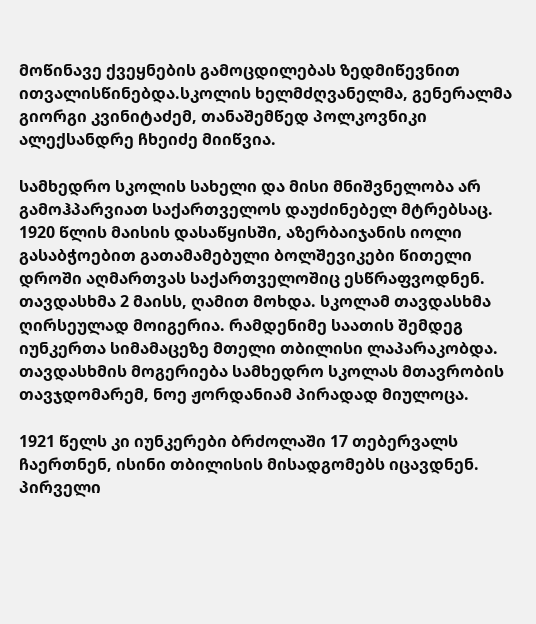მოწინავე ქვეყნების გამოცდილებას ზედმიწევნით ითვალისწინებდა.სკოლის ხელმძღვანელმა, გენერალმა გიორგი კვინიტაძემ, თანაშემწედ პოლკოვნიკი ალექსანდრე ჩხეიძე მიიწვია.

სამხედრო სკოლის სახელი და მისი მნიშვნელობა არ გამოჰპარვიათ საქართველოს დაუძინებელ მტრებსაც. 1920 წლის მაისის დასაწყისში, აზერბაიჯანის იოლი გასაბჭოებით გათამამებული ბოლშევიკები წითელი დროში აღმართვას საქართველოშიც ესწრაფვოდნენ. თავდასხმა 2 მაისს, ღამით მოხდა. სკოლამ თავდასხმა ღირსეულად მოიგერია. რამდენიმე საათის შემდეგ იუნკერთა სიმამაცეზე მთელი თბილისი ლაპარაკობდა. თავდასხმის მოგერიება სამხედრო სკოლას მთავრობის თავჯდომარემ, ნოე ჟორდანიამ პირადად მიულოცა.

1921 წელს კი იუნკერები ბრძოლაში 17 თებერვალს ჩაერთნენ, ისინი თბილისის მისადგომებს იცავდნენ. პირველი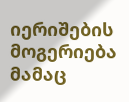იერიშების მოგერიება მამაც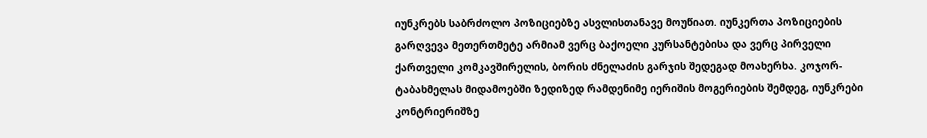იუნკრებს საბრძოლო პოზიციებზე ასვლისთანავე მოუწიათ. იუნკერთა პოზიციების გარღვევა მეთერთმეტე არმიამ ვერც ბაქოელი კურსანტებისა და ვერც პირველი ქართველი კომკავშირელის, ბორის ძნელაძის გარჯის შედეგად მოახერხა. კოჯორ-ტაბახმელას მიდამოებში ზედიზედ რამდენიმე იერიშის მოგერიების შემდეგ, იუნკრები კონტრიერიშზე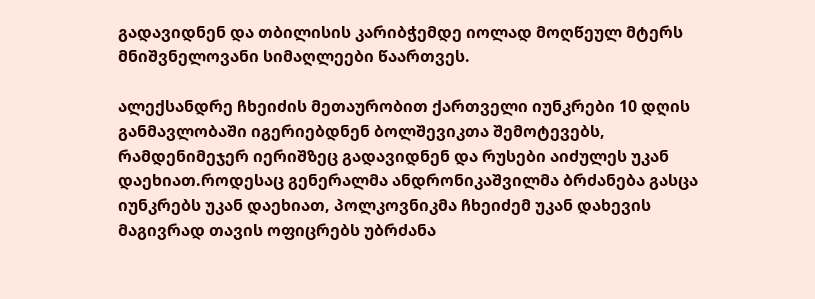გადავიდნენ და თბილისის კარიბჭემდე იოლად მოღწეულ მტერს მნიშვნელოვანი სიმაღლეები წაართვეს.

ალექსანდრე ჩხეიძის მეთაურობით ქართველი იუნკრები 10 დღის განმავლობაში იგერიებდნენ ბოლშევიკთა შემოტევებს, რამდენიმეჯერ იერიშზეც გადავიდნენ და რუსები აიძულეს უკან დაეხიათ.როდესაც გენერალმა ანდრონიკაშვილმა ბრძანება გასცა იუნკრებს უკან დაეხიათ, პოლკოვნიკმა ჩხეიძემ უკან დახევის მაგივრად თავის ოფიცრებს უბრძანა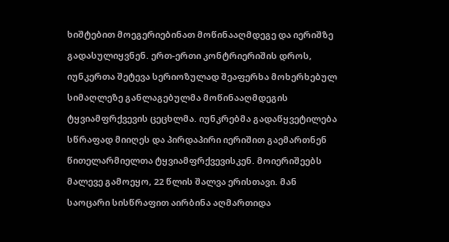ხიშტებით მოეგერიებინათ მოწინააღმდეგე და იერიშზე გადასულიყვნენ. ერთ-ერთი კონტრიერიშის დროს, იუნკერთა შეტევა სერიოზულად შეაფერხა მოხერხებულ სიმაღლეზე განლაგებულმა მოწინააღმდეგის ტყვიამფრქვევის ცეცხლმა. იუნკრებმა გადაწყვეტილება სწრაფად მიიღეს და პირდაპირი იერიშით გაემართნენ წითელარმიელთა ტყვიამფრქვევისკენ. მოიერიშეებს მალევე გამოეყო, 22 წლის შალვა ერისთავი. მან საოცარი სისწრაფით აირბინა აღმართიდა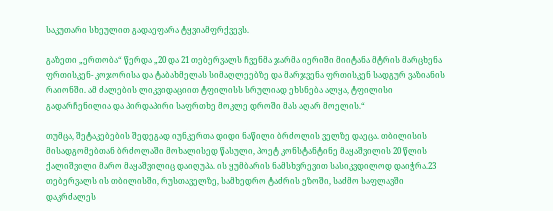საკუთარი სხეულით გადაეფარა ტყვიამფრქვევს.

გაზეთი „ერთობა“ წერდა „20 და 21 თებერვალს ჩვენმა ჯარმა იერიში მიიტანა მტრის მარცხენა ფრთისკენ- კოჯორისა და ტაბახმელას სიმაღლეებზე და მარჯვენა ფრთისკენ სადგურ ვაზიანის რაიონში. ამ ძალების ლიკვიდაციით ტფილისს სრულიად ეხსნება ალყა, ტფილისი გადარჩენილია და პირდაპირი საფრთხე მოკლე დროში მას აღარ მოელის.“

თუმცა, შეტაკებების შედეგად იუნკერთა დიდი ნაწილი ბრძოლის ველზე დაეცა. თბილისის მისადგომებთან ბრძოლაში მოხალისედ წასული, პოეტ კონსტანტინე მაყაშვილის 20 წლის ქალიშვილი მარო მაყაშვილიც დაიღუპა. ის ყუმბარის ნამსხვრევით სასიკვდილოდ დაიჭრა.23 თებერვალს ის თბილისში, რუსთაველზე, სამხედრო ტაძრის ეზოში, საძმო საფლავში დაკრძალეს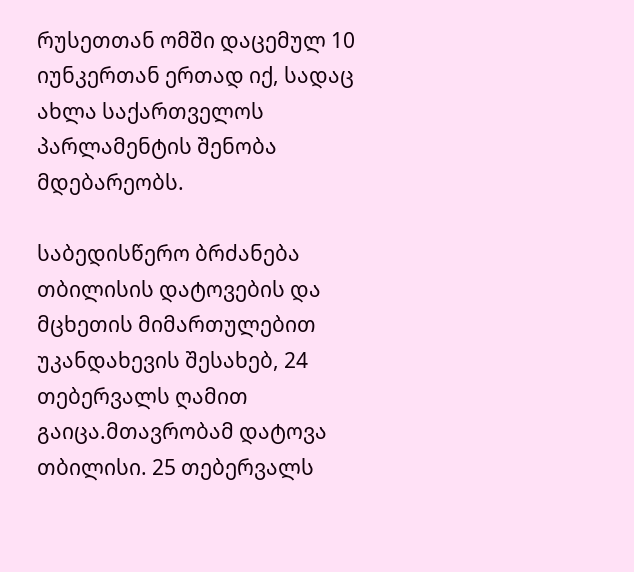რუსეთთან ომში დაცემულ 10 იუნკერთან ერთად იქ, სადაც ახლა საქართველოს პარლამენტის შენობა მდებარეობს.

საბედისწერო ბრძანება თბილისის დატოვების და მცხეთის მიმართულებით უკანდახევის შესახებ, 24 თებერვალს ღამით გაიცა.მთავრობამ დატოვა თბილისი. 25 თებერვალს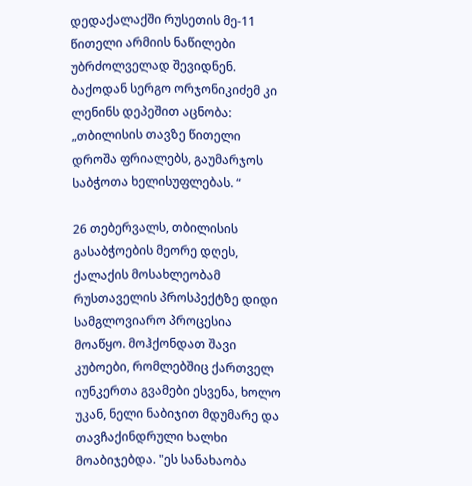დედაქალაქში რუსეთის მე-11 წითელი არმიის ნაწილები უბრძოლველად შევიდნენ. ბაქოდან სერგო ორჯონიკიძემ კი ლენინს დეპეშით აცნობა: „თბილისის თავზე წითელი დროშა ფრიალებს, გაუმარჯოს საბჭოთა ხელისუფლებას. “

26 თებერვალს, თბილისის გასაბჭოების მეორე დღეს, ქალაქის მოსახლეობამ რუსთაველის პროსპექტზე დიდი სამგლოვიარო პროცესია მოაწყო. მოჰქონდათ შავი კუბოები, რომლებშიც ქართველ იუნკერთა გვამები ესვენა, ხოლო უკან, ნელი ნაბიჯით მდუმარე და თავჩაქინდრული ხალხი მოაბიჯებდა. "ეს სანახაობა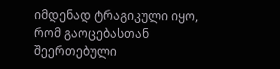იმდენად ტრაგიკული იყო, რომ გაოცებასთან შეერთებული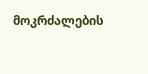მოკრძალების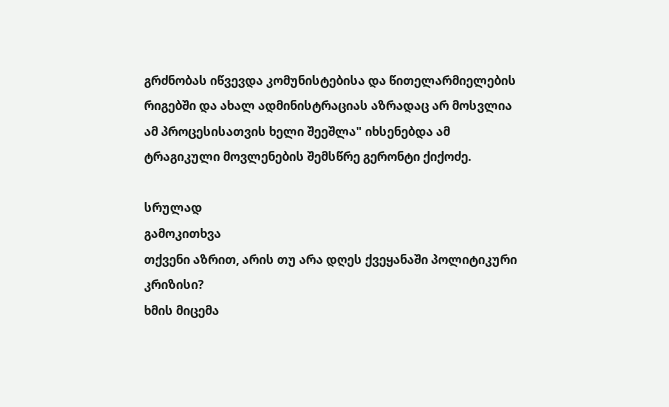გრძნობას იწვევდა კომუნისტებისა და წითელარმიელების რიგებში და ახალ ადმინისტრაციას აზრადაც არ მოსვლია ამ პროცესისათვის ხელი შეეშლა" იხსენებდა ამ ტრაგიკული მოვლენების შემსწრე გერონტი ქიქოძე.

სრულად
გამოკითხვა
თქვენი აზრით, არის თუ არა დღეს ქვეყანაში პოლიტიკური კრიზისი?
ხმის მიცემა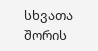სხვათა შორის